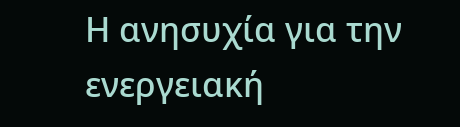Η ανησυχία για την ενεργειακή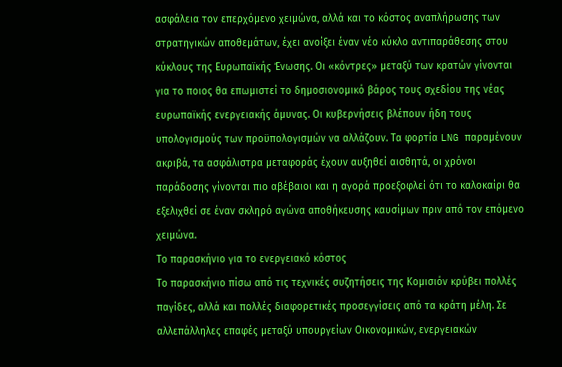ασφάλεια τον επερχόμενο χειμώνα, αλλά και το κόστος αναπλήρωσης των στρατηγικών αποθεμάτων, έχει ανοίξει έναν νέο κύκλο αντιπαράθεσης στου κύκλους της Ευρωπαϊκής Ένωσης. Οι «κόντρες» μεταξύ των κρατών γίνονται για το ποιος θα επωμιστεί το δημοσιονομικό βάρος τους σχεδίου της νέας ευρωπαϊκής ενεργειακής άμυνας. Οι κυβερνήσεις βλέπουν ήδη τους υπολογισμούς των προϋπολογισμών να αλλάζουν. Τα φορτία LNG παραμένουν ακριβά, τα ασφάλιστρα μεταφοράς έχουν αυξηθεί αισθητά, οι χρόνοι παράδοσης γίνονται πιο αβέβαιοι και η αγορά προεξοφλεί ότι το καλοκαίρι θα εξελιχθεί σε έναν σκληρό αγώνα αποθήκευσης καυσίμων πριν από τον επόμενο χειμώνα.
Το παρασκήνιο για το ενεργειακό κόστος
Το παρασκήνιο πίσω από τις τεχνικές συζητήσεις της Κομισιόν κρύβει πολλές παγίδες, αλλά και πολλές διαφορετικές προσεγγίσεις από τα κράτη μέλη. Σε αλλεπάλληλες επαφές μεταξύ υπουργείων Οικονομικών, ενεργειακών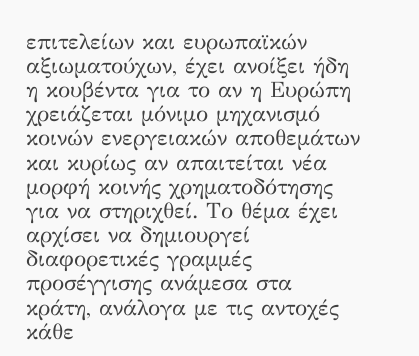επιτελείων και ευρωπαϊκών αξιωματούχων, έχει ανοίξει ήδη η κουβέντα για το αν η Ευρώπη χρειάζεται μόνιμο μηχανισμό κοινών ενεργειακών αποθεμάτων και κυρίως αν απαιτείται νέα μορφή κοινής χρηματοδότησης για να στηριχθεί. Το θέμα έχει αρχίσει να δημιουργεί διαφορετικές γραμμές προσέγγισης ανάμεσα στα κράτη, ανάλογα με τις αντοχές κάθε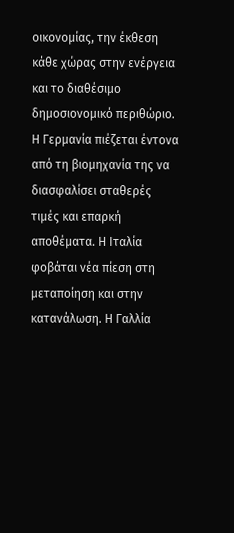οικονομίας, την έκθεση κάθε χώρας στην ενέργεια και το διαθέσιμο δημοσιονομικό περιθώριο. Η Γερμανία πιέζεται έντονα από τη βιομηχανία της να διασφαλίσει σταθερές τιμές και επαρκή αποθέματα. Η Ιταλία φοβάται νέα πίεση στη μεταποίηση και στην κατανάλωση. Η Γαλλία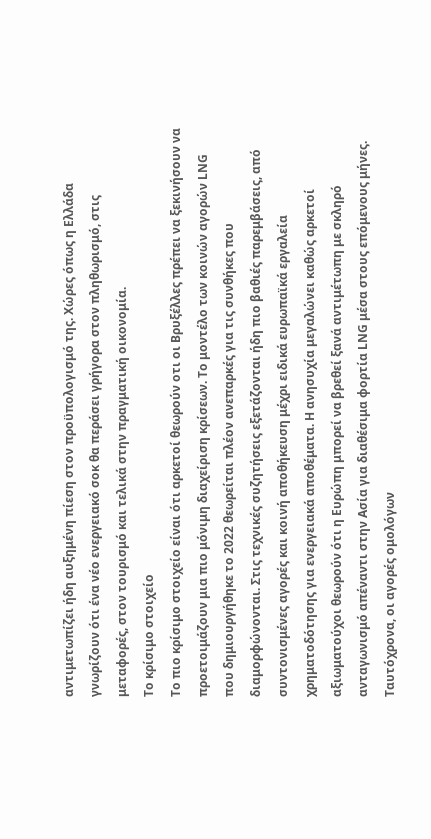αντιμετωπίζει ήδη αυξημένη πίεση στον προϋπολογισμό της. Χώρες όπως η Ελλάδα γνωρίζουν ότι ένα νέο ενεργειακό σοκ θα περάσει γρήγορα στον πληθωρισμό, στις μεταφορές, στον τουρισμό και τελικά στην πραγματική οικονομία.
Το κρίσιμο στοιχείο
Το πιο κρίσιμο στοιχείο είναι ότι αρκετοί θεωρούν οτι οι Βρυξέλλες πρέπει να ξεκινήσουν να προετοιμάζουν μια πιο μόνιμη διαχείριση κρίσεων. Το μοντέλο των κοινών αγορών LNG που δημιουργήθηκε το 2022 θεωρείται πλέον ανεπαρκές για τις συνθήκες που διαμορφώνονται. Στις τεχνικές συζητήσεις εξετάζονται ήδη πιο βαθιές παρεμβάσεις, από συντονισμένες αγορές και κοινή αποθήκευση μέχρι ειδικά ευρωπαϊκά εργαλεία χρηματοδότησης για ενεργειακά αποθέματα. Η ανησυχία μεγαλώνει καθώς αρκετοί αξιωματούχοι θεωρούν ότι η Ευρώπη μπορεί να βρεθεί ξανά αντιμέτωπη με σκληρό ανταγωνισμό απέναντι στην Ασία για διαθέσιμα φορτία LNG μέσα στους επόμενους μήνες. Ταυτόχρονα, οι αγορές ομολόγων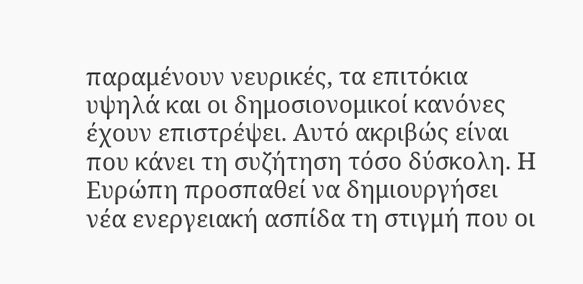παραμένουν νευρικές, τα επιτόκια υψηλά και οι δημοσιονομικοί κανόνες έχουν επιστρέψει. Αυτό ακριβώς είναι που κάνει τη συζήτηση τόσο δύσκολη. Η Ευρώπη προσπαθεί να δημιουργήσει νέα ενεργειακή ασπίδα τη στιγμή που οι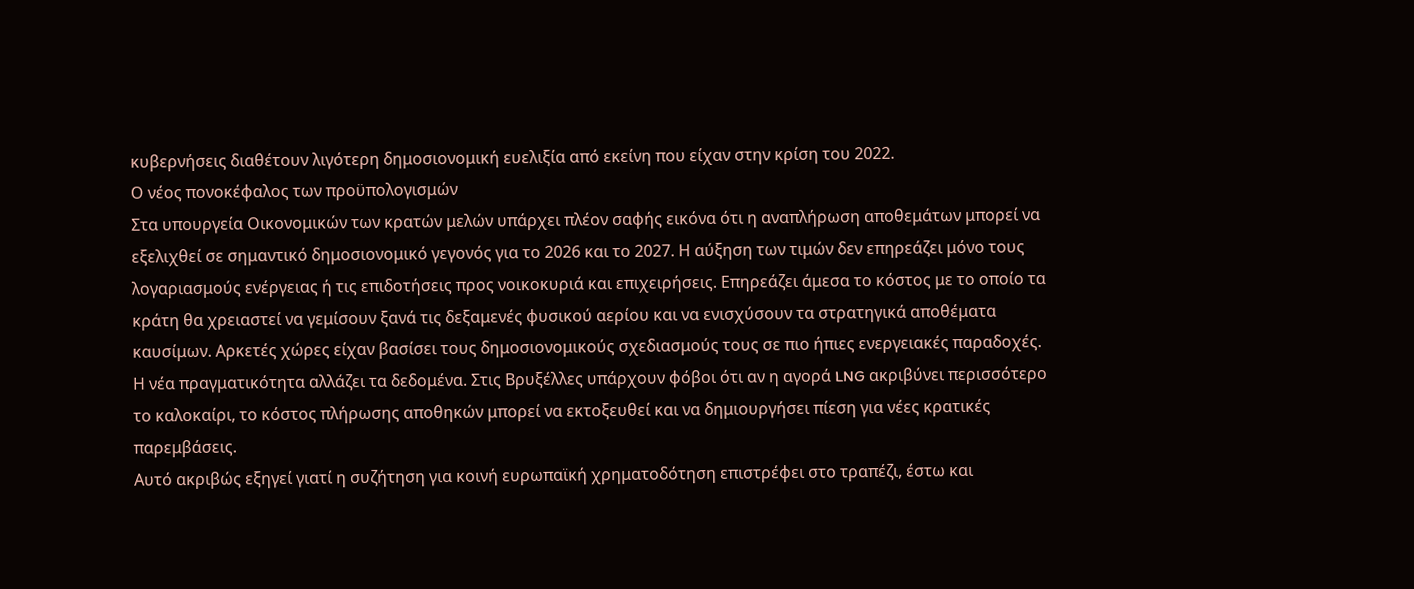κυβερνήσεις διαθέτουν λιγότερη δημοσιονομική ευελιξία από εκείνη που είχαν στην κρίση του 2022.
Ο νέος πονοκέφαλος των προϋπολογισμών
Στα υπουργεία Οικονομικών των κρατών μελών υπάρχει πλέον σαφής εικόνα ότι η αναπλήρωση αποθεμάτων μπορεί να εξελιχθεί σε σημαντικό δημοσιονομικό γεγονός για το 2026 και το 2027. Η αύξηση των τιμών δεν επηρεάζει μόνο τους λογαριασμούς ενέργειας ή τις επιδοτήσεις προς νοικοκυριά και επιχειρήσεις. Επηρεάζει άμεσα το κόστος με το οποίο τα κράτη θα χρειαστεί να γεμίσουν ξανά τις δεξαμενές φυσικού αερίου και να ενισχύσουν τα στρατηγικά αποθέματα καυσίμων. Αρκετές χώρες είχαν βασίσει τους δημοσιονομικούς σχεδιασμούς τους σε πιο ήπιες ενεργειακές παραδοχές. Η νέα πραγματικότητα αλλάζει τα δεδομένα. Στις Βρυξέλλες υπάρχουν φόβοι ότι αν η αγορά LNG ακριβύνει περισσότερο το καλοκαίρι, το κόστος πλήρωσης αποθηκών μπορεί να εκτοξευθεί και να δημιουργήσει πίεση για νέες κρατικές παρεμβάσεις.
Αυτό ακριβώς εξηγεί γιατί η συζήτηση για κοινή ευρωπαϊκή χρηματοδότηση επιστρέφει στο τραπέζι, έστω και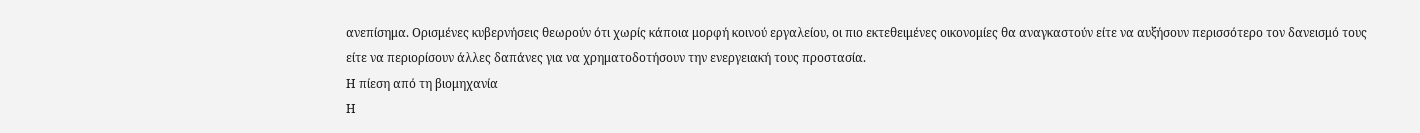ανεπίσημα. Ορισμένες κυβερνήσεις θεωρούν ότι χωρίς κάποια μορφή κοινού εργαλείου, οι πιο εκτεθειμένες οικονομίες θα αναγκαστούν είτε να αυξήσουν περισσότερο τον δανεισμό τους είτε να περιορίσουν άλλες δαπάνες για να χρηματοδοτήσουν την ενεργειακή τους προστασία.
Η πίεση από τη βιομηχανία
Η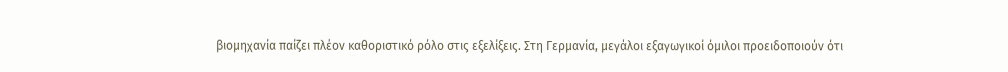βιομηχανία παίζει πλέον καθοριστικό ρόλο στις εξελίξεις. Στη Γερμανία, μεγάλοι εξαγωγικοί όμιλοι προειδοποιούν ότι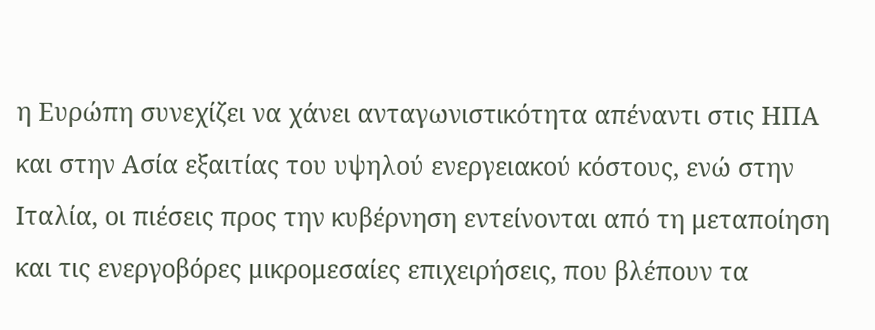η Ευρώπη συνεχίζει να χάνει ανταγωνιστικότητα απέναντι στις ΗΠΑ και στην Ασία εξαιτίας του υψηλού ενεργειακού κόστους, ενώ στην Ιταλία, οι πιέσεις προς την κυβέρνηση εντείνονται από τη μεταποίηση και τις ενεργοβόρες μικρομεσαίες επιχειρήσεις, που βλέπουν τα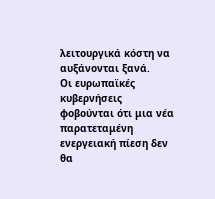λειτουργικά κόστη να αυξάνονται ξανά.
Οι ευρωπαϊκές κυβερνήσεις φοβούνται ότι μια νέα παρατεταμένη ενεργειακή πίεση δεν θα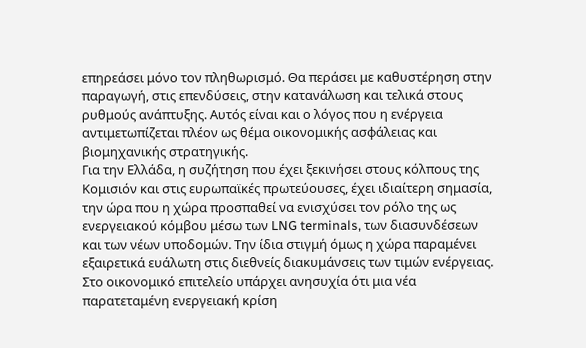επηρεάσει μόνο τον πληθωρισμό. Θα περάσει με καθυστέρηση στην παραγωγή, στις επενδύσεις, στην κατανάλωση και τελικά στους ρυθμούς ανάπτυξης. Αυτός είναι και ο λόγος που η ενέργεια αντιμετωπίζεται πλέον ως θέμα οικονομικής ασφάλειας και βιομηχανικής στρατηγικής.
Για την Ελλάδα, η συζήτηση που έχει ξεκινήσει στους κόλπους της Κομισιόν και στις ευρωπαϊκές πρωτεύουσες, έχει ιδιαίτερη σημασία, την ώρα που η χώρα προσπαθεί να ενισχύσει τον ρόλο της ως ενεργειακού κόμβου μέσω των LNG terminals, των διασυνδέσεων και των νέων υποδομών. Την ίδια στιγμή όμως η χώρα παραμένει εξαιρετικά ευάλωτη στις διεθνείς διακυμάνσεις των τιμών ενέργειας. Στο οικονομικό επιτελείο υπάρχει ανησυχία ότι μια νέα παρατεταμένη ενεργειακή κρίση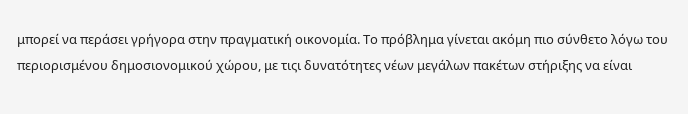μπορεί να περάσει γρήγορα στην πραγματική οικονομία. Το πρόβλημα γίνεται ακόμη πιο σύνθετο λόγω του περιορισμένου δημοσιονομικού χώρου, με τιςι δυνατότητες νέων μεγάλων πακέτων στήριξης να είναι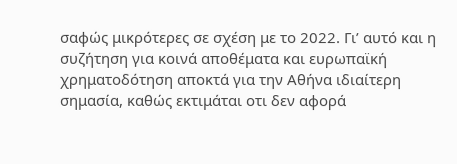σαφώς μικρότερες σε σχέση με το 2022. Γι’ αυτό και η συζήτηση για κοινά αποθέματα και ευρωπαϊκή χρηματοδότηση αποκτά για την Αθήνα ιδιαίτερη σημασία, καθώς εκτιμάται οτι δεν αφορά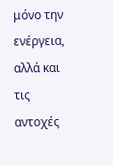μόνο την ενέργεια, αλλά και τις αντοχές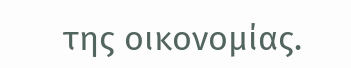της οικονομίας.